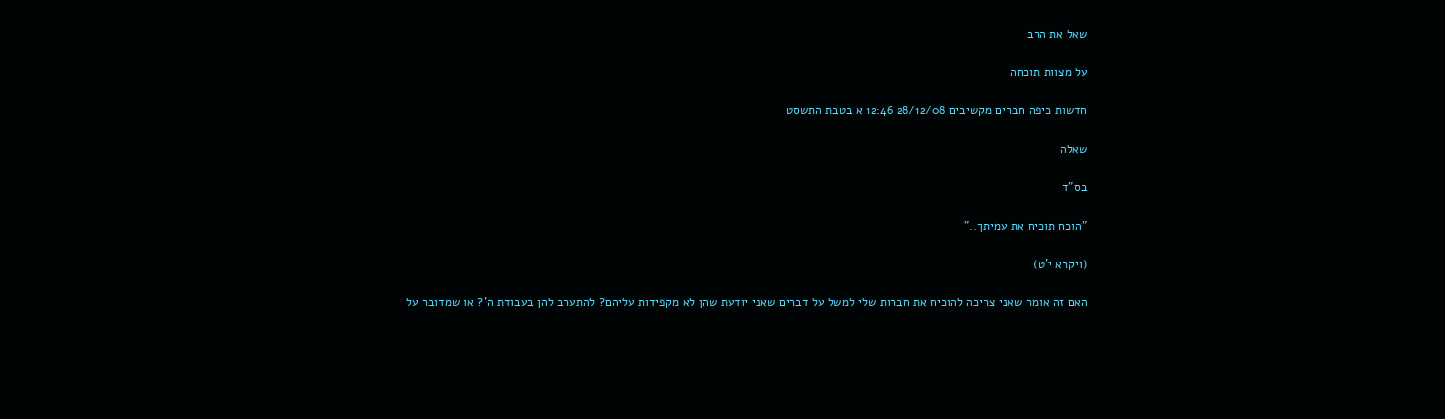שאל את הרב

על מצוות תוכחה

חדשות כיפה חברים מקשיבים 28/12/08 12:46 א בטבת התשסט

שאלה

בס"ד

"הוכח תוכיח את עמיתך.."

(ויקרא י'ט)

האם זה אומר שאני צריכה להוכיח את חברות שלי למשל על דברים שאני יודעת שהן לא מקפידות עליהם? להתערב להן בעבודת ה'? או שמדובר על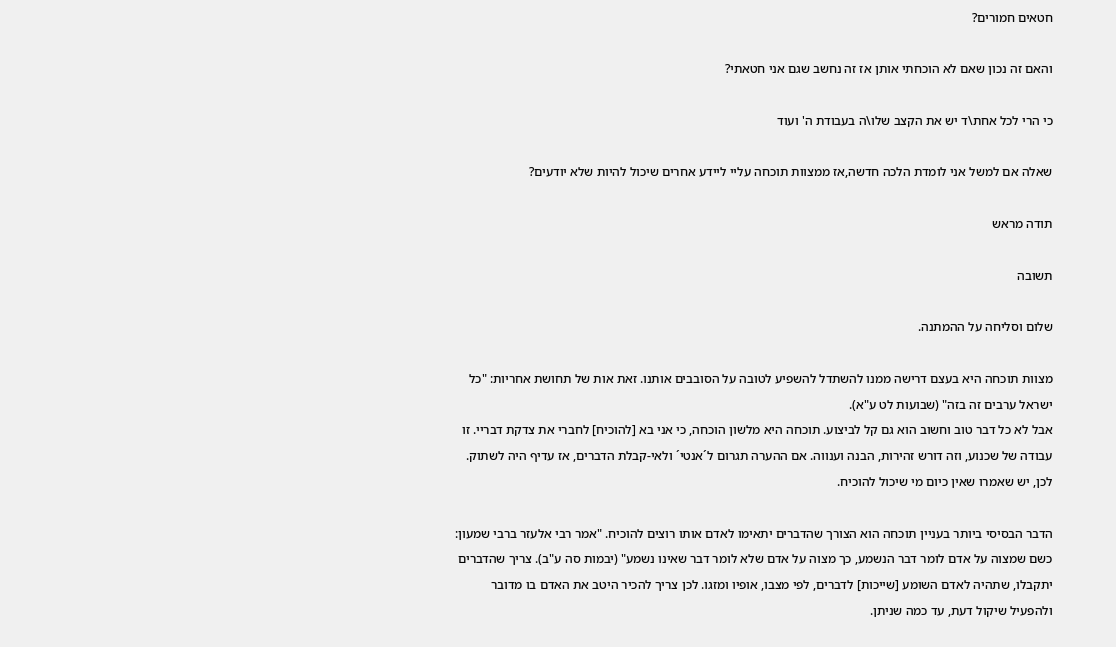חטאים חמורים?

והאם זה נכון שאם לא הוכחתי אותן אז זה נחשב שגם אני חטאתי?

כי הרי לכל אחת\ד יש את הקצב שלו\ה בעבודת ה' ועוד

שאלה אם למשל אני לומדת הלכה חדשה,אז ממצוות תוכחה עליי ליידע אחרים שיכול להיות שלא יודעים?

תודה מראש

תשובה

שלום וסליחה על ההמתנה.

מצוות תוכחה היא בעצם דרישה ממנו להשתדל להשפיע לטובה על הסובבים אותנו. זאת אות של תחושת אחריות: "כל ישראל ערבים זה בזה" (שבועות לט ע"א).
אבל לא כל דבר טוב וחשוב הוא גם קל לביצוע. תוכחה היא מלשון הוכחה, כי אני בא [להוכיח] לחברי את צדקת דבריי. זו עבודה של שכנוע, וזה דורש זהירות, הבנה וענווה. אם ההערה תגרום ל´אנטי´ ולאי-קבלת הדברים, אז עדיף היה לשתוק. לכן, יש שאמרו שאין כיום מי שיכול להוכיח.

הדבר הבסיסי ביותר בעניין תוכחה הוא הצורך שהדברים יתאימו לאדם אותו רוצים להוכיח. "אמר רבי אלעזר ברבי שמעון: כשם שמצוה על אדם לומר דבר הנשמע, כך מצוה על אדם שלא לומר דבר שאינו נשמע" (יבמות סה ע"ב). צריך שהדברים יתקבלו, שתהיה לאדם השומע [שייכות] לדברים, לפי מצבו, אופיו ומזגו. לכן צריך להכיר היטב את האדם בו מדובר ולהפעיל שיקול דעת, עד כמה שניתן.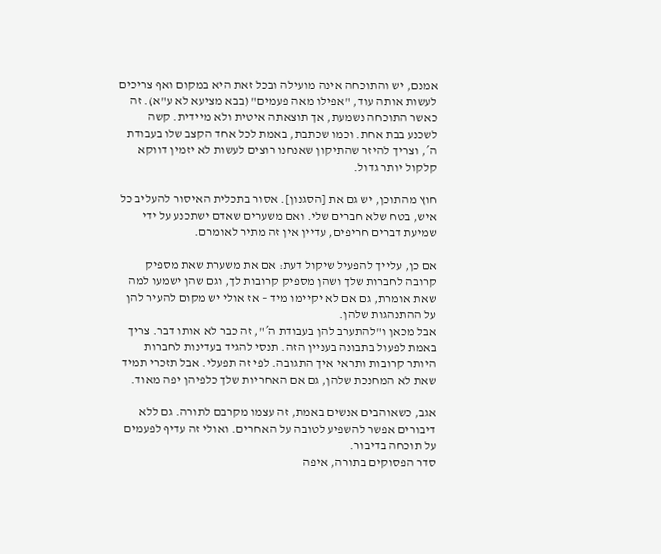אמנם, יש והתוכחה אינה מועילה ובכל זאת היא במקום ואף צריכים לעשות אותה עוד, "אפילו מאה פעמים" (בבא מציעא לא ע"א). זה כאשר התוכחה נשמעת, אך תוצאתה איטית ולא מיידית. קשה לשכנע בבת אחת. וכמו שכתבת, באמת לכל אחד הקצב שלו בעבודת ה´, וצריך להיזר שהתיקון שאנחנו רוצים לעשות לא יזמין דווקא קלקול יותר גדול.

חוץ מהתוכן, יש גם את [הסגנון]. אסור בתכלית האיסור להעליב כל איש, בטח שלא חברים שלי. ואם משערים שאדם ישתכנע על ידי שמיעת דברים חריפים, עדיין אין זה מתיר לאומרם.

אם כן, עלייך להפעיל שיקול דעת: אם את משערת שאת מספיק קרובה לחברות שלך ושהן מספיק קרובות לך, וגם שהן ישמעו למה שאת אומרת, גם אם לא יקיימו מיד – אז אולי יש מקום להעיר להן על ההתנהגות שלהן.
אבל מכאן ו"להתערב להן בעבודת ה´", זה כבר לא אותו דבר. צריך באמת לפעול בתבונה בעניין הזה. תנסי להגיד בעדינות לחברות היותר קרובות ותראי איך התגובה. לפי זה תפעלי. אבל תזכרי תמיד שאת לא המחנכת שלהן, גם אם האחריות שלך כלפיהן יפה מאוד.

אגב, כשאוהבים אנשים באמת, זה עצמו מקרבם לתורה. גם ללא דיבורים אפשר להשפיע לטובה על האחרים. ואולי זה עדיף לפעמים על תוכחה בדיבור.
סדר הפסוקים בתורה, איפה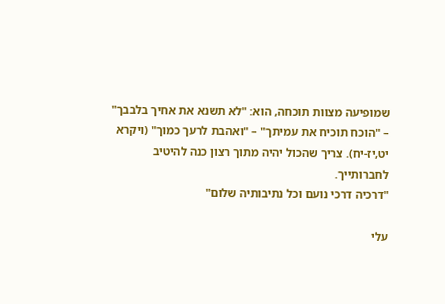שמופיעה מצוות תוכחה, הוא: "לא תשנא את אחיך בלבבך" – "הוכח תוכיח את עמיתך" – "ואהבת לרעך כמוך" (ויקרא יט,יז-יח). צריך שהכול יהיה מתוך רצון כנה להיטיב לחברותייך.
"דרכיה דרכי נועם וכל נתיבותיה שלום"

עלי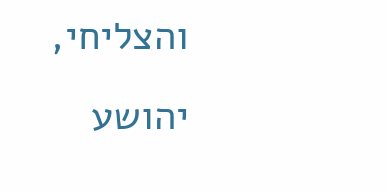והצליחי,
יהושע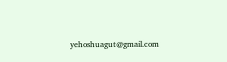yehoshuagut@gmail.com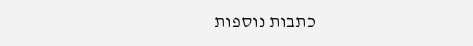כתבות נוספות